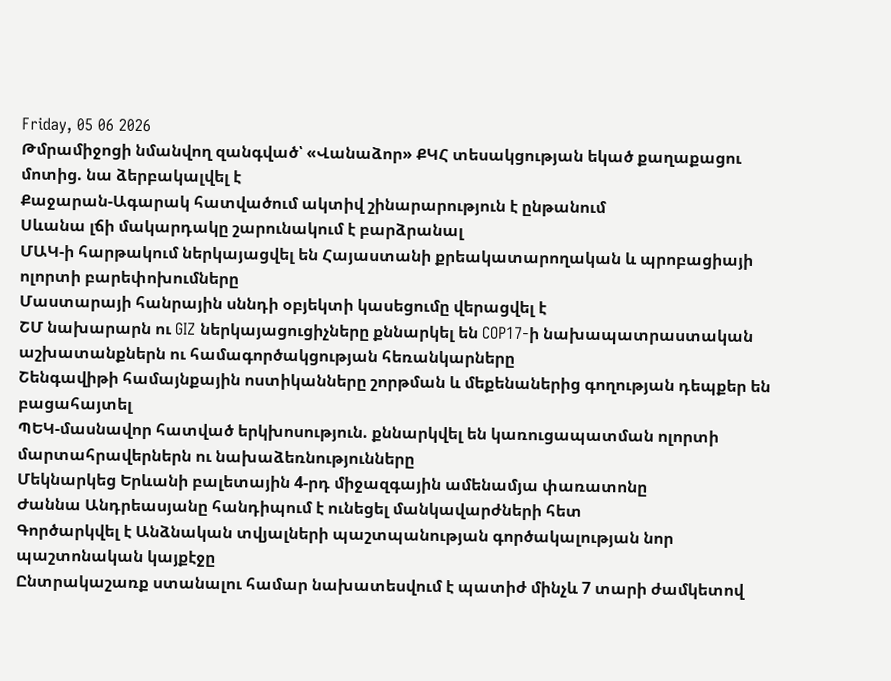Friday, 05 06 2026
Թմրամիջոցի նմանվող զանգված՝ «Վանաձոր» ՔԿՀ տեսակցության եկած քաղաքացու մոտից. նա ձերբակալվել է
Քաջարան-Ագարակ հատվածում ակտիվ շինարարություն է ընթանում
Սևանա լճի մակարդակը շարունակում է բարձրանալ
ՄԱԿ-ի հարթակում ներկայացվել են Հայաստանի քրեակատարողական և պրոբացիայի ոլորտի բարեփոխումները
Մաստարայի հանրային սննդի օբյեկտի կասեցումը վերացվել է
ՇՄ նախարարն ու GIZ ներկայացուցիչները քննարկել են COP17-ի նախապատրաստական աշխատանքներն ու համագործակցության հեռանկարները
Շենգավիթի համայնքային ոստիկանները շորթման և մեքենաներից գողության դեպքեր են բացահայտել
ՊԵԿ-մասնավոր հատված երկխոսություն. քննարկվել են կառուցապատման ոլորտի մարտահրավերներն ու նախաձեռնությունները
Մեկնարկեց Երևանի բալետային 4-րդ միջազգային ամենամյա փառատոնը
Ժաննա Անդրեասյանը հանդիպում է ունեցել մանկավարժների հետ
Գործարկվել է Անձնական տվյալների պաշտպանության գործակալության նոր պաշտոնական կայքէջը
Ընտրակաշառք ստանալու համար նախատեսվում է պատիժ մինչև 7 տարի ժամկետով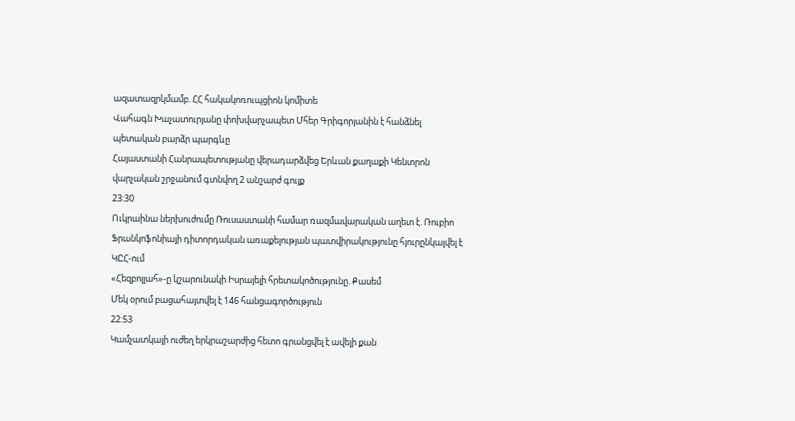ազատազրկմամբ. ՀՀ հակակոռուպցիոն կոմիտե
Վահագն Խաչատուրյանը փոխվարչապետ Մհեր Գրիգորյանին է հանձնել պետական բարձր պարգևը
Հայաստանի Հանրապետությանը վերադարձվեց Երևան քաղաքի Կենտրոն վարչական շրջանում գտնվող 2 անշարժ գույք
23:30
Ուկրաինա ներխուժումը Ռուսաստանի համար ռազմավարական աղետ է. Ռուբիո
Ֆրանկոֆոնիայի դիտորդական առաքելության պատվիրակությունը հյուրընկալվել է ԿԸՀ-ում
«Հեզբոլլահ»-ը կշարունակի Իսրայելի հրետակոծությունը. Քասեմ
Մեկ օրում բացահայտվել է 146 հանցագործություն
22:53
Կամչատկայի ուժեղ երկրաշարժից հետո գրանցվել է ավելի քան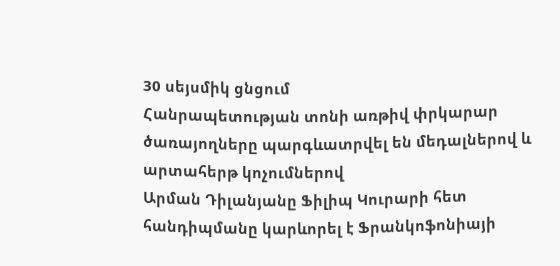30 սեյսմիկ ցնցում
Հանրապետության տոնի առթիվ փրկարար ծառայողները պարգևատրվել են մեդալներով և արտահերթ կոչումներով
Արման Դիլանյանը Ֆիլիպ Կուրարի հետ հանդիպմանը կարևորել է Ֆրանկոֆոնիայի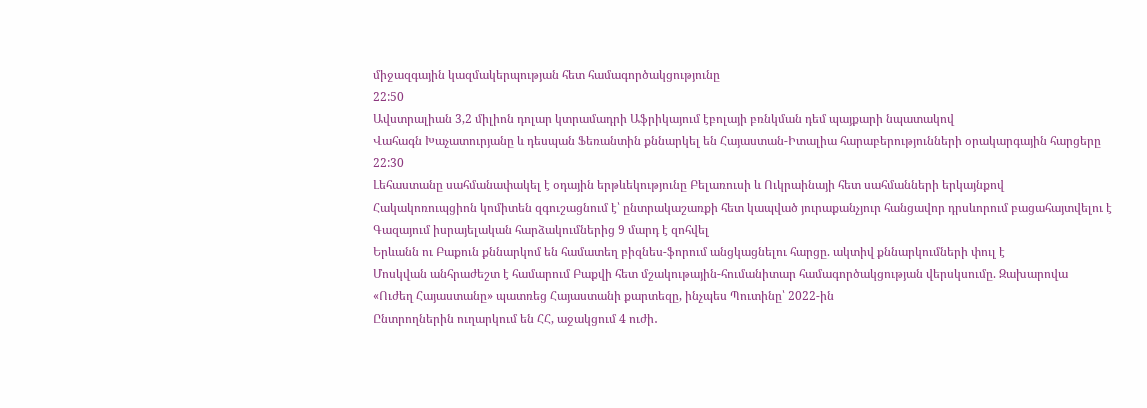միջազգային կազմակերպության հետ համագործակցությունը
22:50
Ավստրալիան 3,2 միլիոն դոլար կտրամադրի Աֆրիկայում էբոլայի բռնկման դեմ պայքարի նպատակով
Վահագն Խաչատուրյանը և դեսպան Ֆեռանտին քննարկել են Հայաստան-Իտալիա հարաբերությունների օրակարգային հարցերը
22:30
Լեհաստանը սահմանափակել է օդային երթևեկությունը Բելառուսի և Ուկրաինայի հետ սահմանների երկայնքով
Հակակոռուպցիոն կոմիտեն զգուշացնում է՝ ընտրակաշառքի հետ կապված յուրաքանչյուր հանցավոր դրսևորում բացահայտվելու է
Գազայում իսրայելական հարձակումներից 9 մարդ է զոհվել
Երևանն ու Բաքուն քննարկոմ են համատեղ բիզնես-ֆորում անցկացնելու հարցը. ակտիվ քննարկումների փուլ է
Մոսկվան անհրաժեշտ է համարում Բաքվի հետ մշակութային-հումանիտար համագործակցության վերսկսումը. Զախարովա
«Ուժեղ Հայաստանը» պատռեց Հայաստանի քարտեզը, ինչպես Պուտինը՝ 2022-ին
Ընտրողներին ուղարկում են ՀՀ, աջակցում 4 ուժի․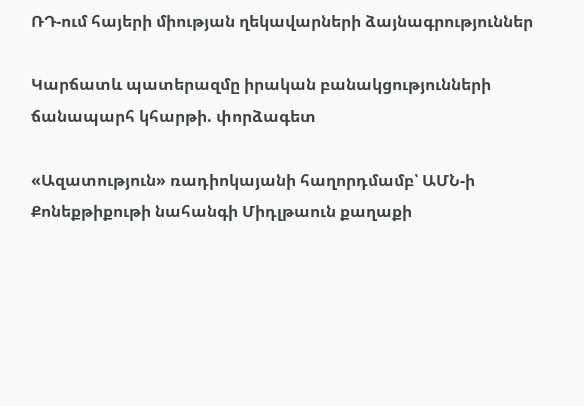ՌԴ-ում հայերի միության ղեկավարների ձայնագրություններ

Կարճատև պատերազմը իրական բանակցությունների ճանապարհ կհարթի. փորձագետ

«Ազատություն» ռադիոկայանի հաղորդմամբ՝ ԱՄՆ-ի Քոնեքթիքութի նահանգի Միդլթաուն քաղաքի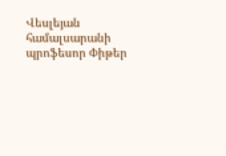Վեսլեյան համալսարանի պրոֆեսոր Փիթեր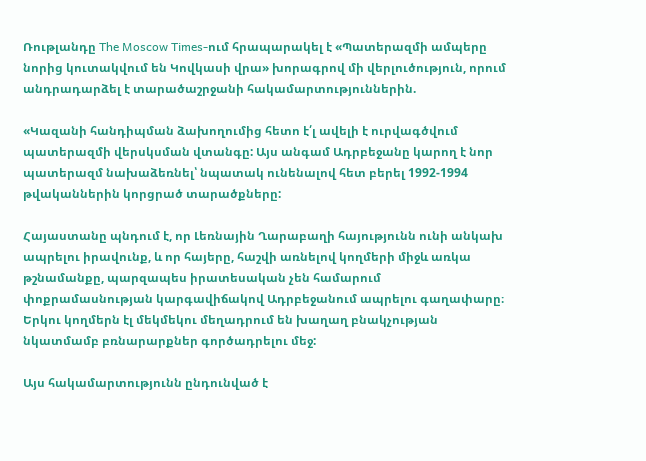Ռութլանդը The Moscow Times-ում հրապարակել է «Պատերազմի ամպերը նորից կուտակվում են Կովկասի վրա» խորագրով մի վերլուծություն, որում անդրադարձել է տարածաշրջանի հակամարտություններին.

«Կազանի հանդիպման ձախողումից հետո է՛լ ավելի է ուրվագծվում պատերազմի վերսկսման վտանգը: Այս անգամ Ադրբեջանը կարող է նոր պատերազմ նախաձեռնել՝ նպատակ ունենալով հետ բերել 1992-1994 թվականներին կորցրած տարածքները:

Հայաստանը պնդում է, որ Լեռնային Ղարաբաղի հայությունն ունի անկախ ապրելու իրավունք, և որ հայերը, հաշվի առնելով կողմերի միջև առկա թշնամանքը, պարզապես իրատեսական չեն համարում փոքրամասնության կարգավիճակով Ադրբեջանում ապրելու գաղափարը։ Երկու կողմերն էլ մեկմեկու մեղադրում են խաղաղ բնակչության նկատմամբ բռնարարքներ գործադրելու մեջ:

Այս հակամարտությունն ընդունված է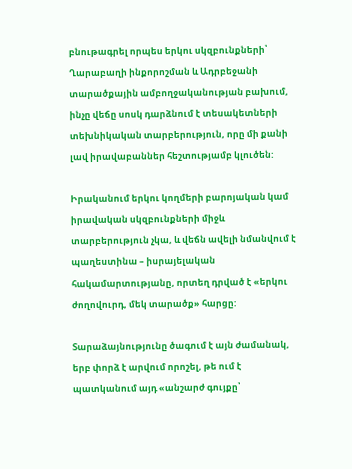բնութագրել որպես երկու սկզբունքների՝ Ղարաբաղի ինքորոշման և Ադրբեջանի տարածքային ամբողջականության բախում, ինչը վեճը սոսկ դարձնում է տեսակետների տեխնիկական տարբերություն, որը մի քանի լավ իրավաբաններ հեշտությամբ կլուծեն:

Իրականում երկու կողմերի բարոյական կամ իրավական սկզբունքների միջև տարբերություն չկա, և վեճն ավելի նմանվում է պաղեստինա – իսրայելական հակամարտությանը, որտեղ դրված է «երկու ժողովուրդ, մեկ տարածք» հարցը:

Տարաձայնությունը ծագում է այն ժամանակ, երբ փորձ է արվում որոշել, թե ում է պատկանում այդ «անշարժ գույքը՝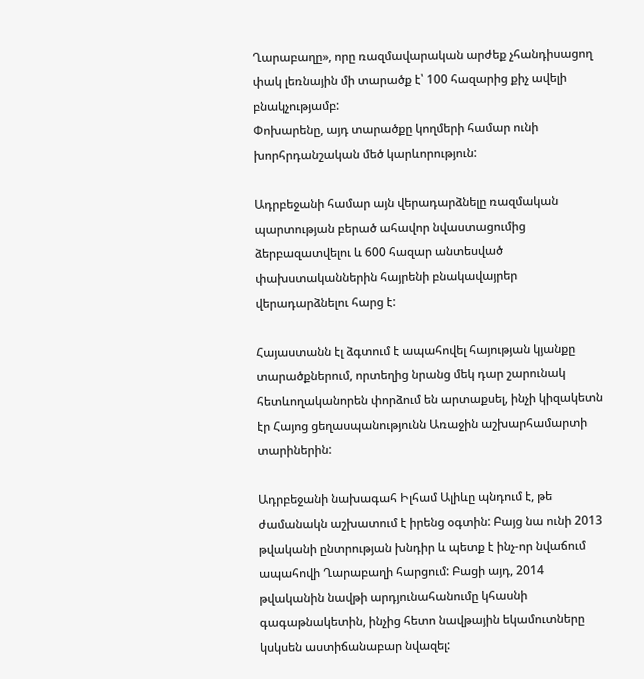Ղարաբաղը», որը ռազմավարական արժեք չհանդիսացող փակ լեռնային մի տարածք է՝ 100 հազարից քիչ ավելի բնակչությամբ:
Փոխարենը, այդ տարածքը կողմերի համար ունի խորհրդանշական մեծ կարևորություն:

Ադրբեջանի համար այն վերադարձնելը ռազմական պարտության բերած ահավոր նվաստացումից ձերբազատվելու և 600 հազար անտեսված փախստականներին հայրենի բնակավայրեր վերադարձնելու հարց է:

Հայաստանն էլ ձգտում է ապահովել հայության կյանքը տարածքներում, որտեղից նրանց մեկ դար շարունակ հետևողականորեն փորձում են արտաքսել, ինչի կիզակետն էր Հայոց ցեղասպանությունն Առաջին աշխարհամարտի տարիներին:

Ադրբեջանի նախագահ Իլհամ Ալիևը պնդում է, թե ժամանակն աշխատում է իրենց օգտին: Բայց նա ունի 2013 թվականի ընտրության խնդիր և պետք է ինչ-որ նվաճում ապահովի Ղարաբաղի հարցում: Բացի այդ, 2014 թվականին նավթի արդյունահանումը կհասնի գագաթնակետին, ինչից հետո նավթային եկամուտները կսկսեն աստիճանաբար նվազել: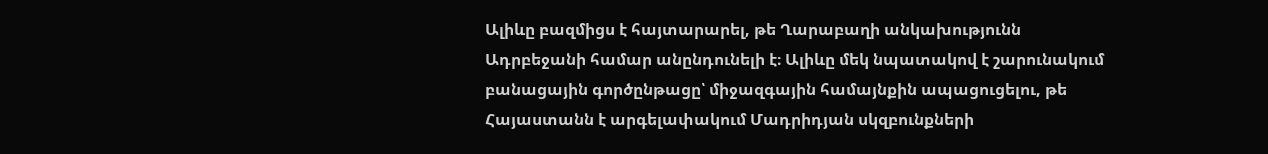Ալիևը բազմիցս է հայտարարել, թե Ղարաբաղի անկախությունն Ադրբեջանի համար անընդունելի է։ Ալիևը մեկ նպատակով է շարունակում բանացային գործընթացը՝ միջազգային համայնքին ապացուցելու, թե Հայաստանն է արգելափակում Մադրիդյան սկզբունքների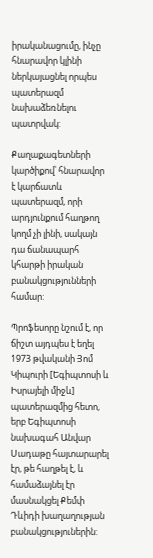իրականացումը, ինչը հնարավոր կլինի ներկայացնել որպես պատերազմ նախաձեռնելու պատրվակ:

Քաղաքագետների կարծիքով՝ հնարավոր է կարճատև պատերազմ, որի արդյունքում հաղթող կողմ չի լինի, սակայն դա ճանապարհ կհարթի իրական բանակցությունների համար:

Պրոֆեսորը նշում է, որ ճիշտ այդպես է եղել 1973 թվականի Յոմ Կիպուրի [Եգիպտոսի և Իսրայելի միջև] պատերազմից հետո, երբ Եգիպտոսի նախագահ Անվար Սադաթը հայտարարել էր, թե հաղթել է, և համաձայնել էր մասնակցել Քեմփ Դևիդի խաղաղության բանակցություներին: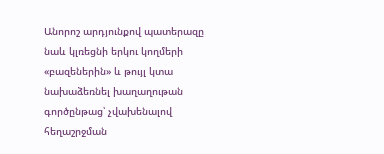Անորոշ արդյունքով պատերազը նաև կլռեցնի երկու կողմերի «բազեներին» և թույլ կտա նախաձեռնել խաղաղութան գործընթաց՝ չվախենալով հեղաշրջման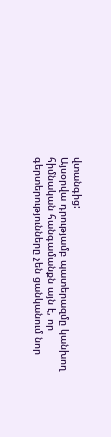վտանգից:
Այսօրվա դրությամբ պատերազմը կանխող հիմնական հանգամանքն այն է, որ գերտերությունները չեն ցանկանում նոր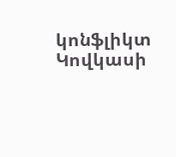կոնֆլիկտ Կովկասի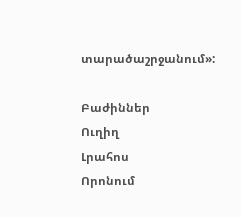տարածաշրջանում»:

Բաժիններ
Ուղիղ
Լրահոս
Որոնում